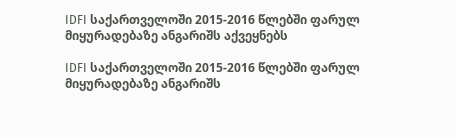IDFI საქართველოში 2015-2016 წლებში ფარულ მიყურადებაზე ანგარიშს აქვეყნებს

IDFI საქართველოში 2015-2016 წლებში ფარულ მიყურადებაზე ანგარიშს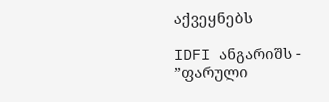აქვეყნებს

IDFI ანგარიშს - ”ფარული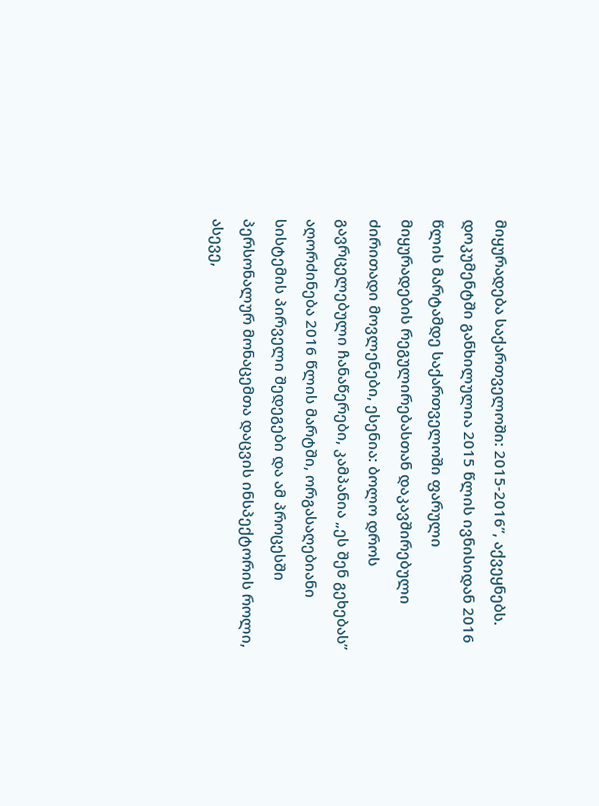მიყურადება საქართველოში: 2015-2016”, აქვეყნებს. დოკუმენტში განხილულია 2015 წლის ივნისიდან 2016 წლის მარტამდე საქართველოში ფარული მიყურადების რეგულირებასთან დაკავშირებული ძირითადი მოვლენები, ესენია: ბოლო დროს გავრცელებული ჩანაწერები, კამპანია „ეს შენ გეხებას” აღორძინება 2016 წლის მარტში, ორგასაღებიანი სისტემის პირველი შედეგები და ამ პროცესში პერსონალურ მონაცემთა დაცვის ინსპექტორის როლი, ასევე,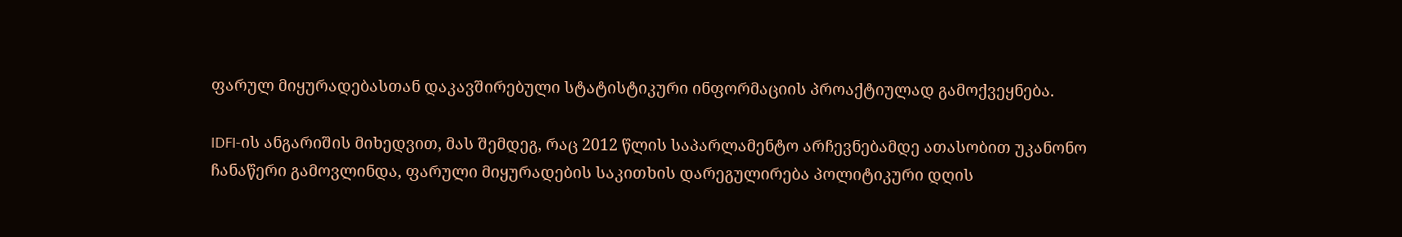ფარულ მიყურადებასთან დაკავშირებული სტატისტიკური ინფორმაციის პროაქტიულად გამოქვეყნება.

IDFI-ის ანგარიშის მიხედვით, მას შემდეგ, რაც 2012 წლის საპარლამენტო არჩევნებამდე ათასობით უკანონო ჩანაწერი გამოვლინდა, ფარული მიყურადების საკითხის დარეგულირება პოლიტიკური დღის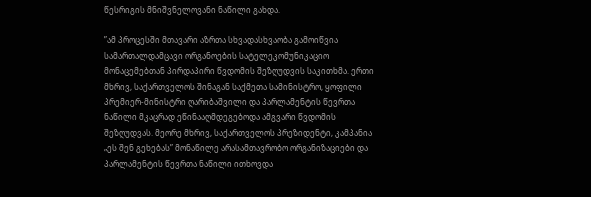წესრიგის მნიშვნელოვანი ნაწილი გახდა.

”ამ პროცესში მთავარი აზრთა სხვადასხვაობა გამოიწვია სამართალდამცავი ორგანოების სატელეკომუნიკაციო მონაცემებთან პირდაპირი წვდომის შეზღუდვის საკითხმა. ერთი მხრივ, საქართველოს შინაგან საქმეთა სამინისტრო, ყოფილი პრემიერ-მინისტრი ღარიბაშვილი და პარლამენტის წევრთა ნაწილი მკაცრად ეწინააღმდეგებოდა ამგვარი წვდომის შეზღუდვას. მეორე მხრივ, საქართველოს პრეზიდენტი, კამპანია „ეს შენ გეხებას” მონაწილე არასამთავრობო ორგანიზაციები და პარლამენტის წევრთა ნაწილი ითხოვდა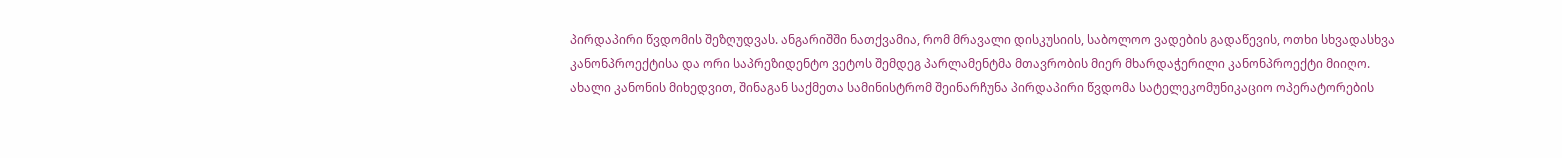პირდაპირი წვდომის შეზღუდვას. ანგარიშში ნათქვამია, რომ მრავალი დისკუსიის, საბოლოო ვადების გადაწევის, ოთხი სხვადასხვა კანონპროექტისა და ორი საპრეზიდენტო ვეტოს შემდეგ პარლამენტმა მთავრობის მიერ მხარდაჭერილი კანონპროექტი მიიღო. ახალი კანონის მიხედვით, შინაგან საქმეთა სამინისტრომ შეინარჩუნა პირდაპირი წვდომა სატელეკომუნიკაციო ოპერატორების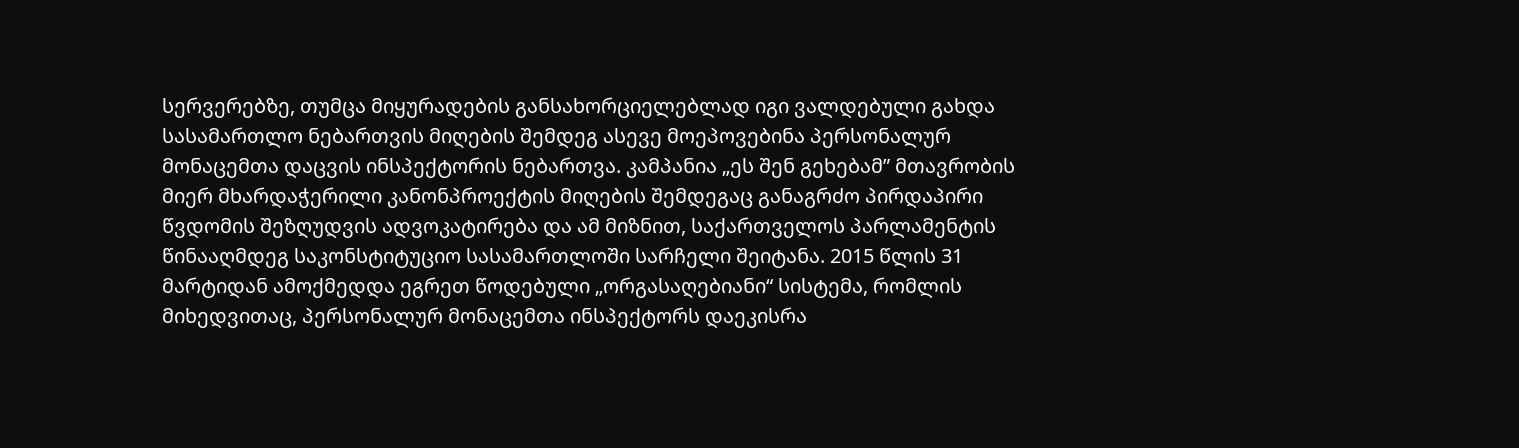სერვერებზე, თუმცა მიყურადების განსახორციელებლად იგი ვალდებული გახდა სასამართლო ნებართვის მიღების შემდეგ ასევე მოეპოვებინა პერსონალურ მონაცემთა დაცვის ინსპექტორის ნებართვა. კამპანია „ეს შენ გეხებამ” მთავრობის მიერ მხარდაჭერილი კანონპროექტის მიღების შემდეგაც განაგრძო პირდაპირი წვდომის შეზღუდვის ადვოკატირება და ამ მიზნით, საქართველოს პარლამენტის წინააღმდეგ საკონსტიტუციო სასამართლოში სარჩელი შეიტანა. 2015 წლის 31 მარტიდან ამოქმედდა ეგრეთ წოდებული „ორგასაღებიანი“ სისტემა, რომლის მიხედვითაც, პერსონალურ მონაცემთა ინსპექტორს დაეკისრა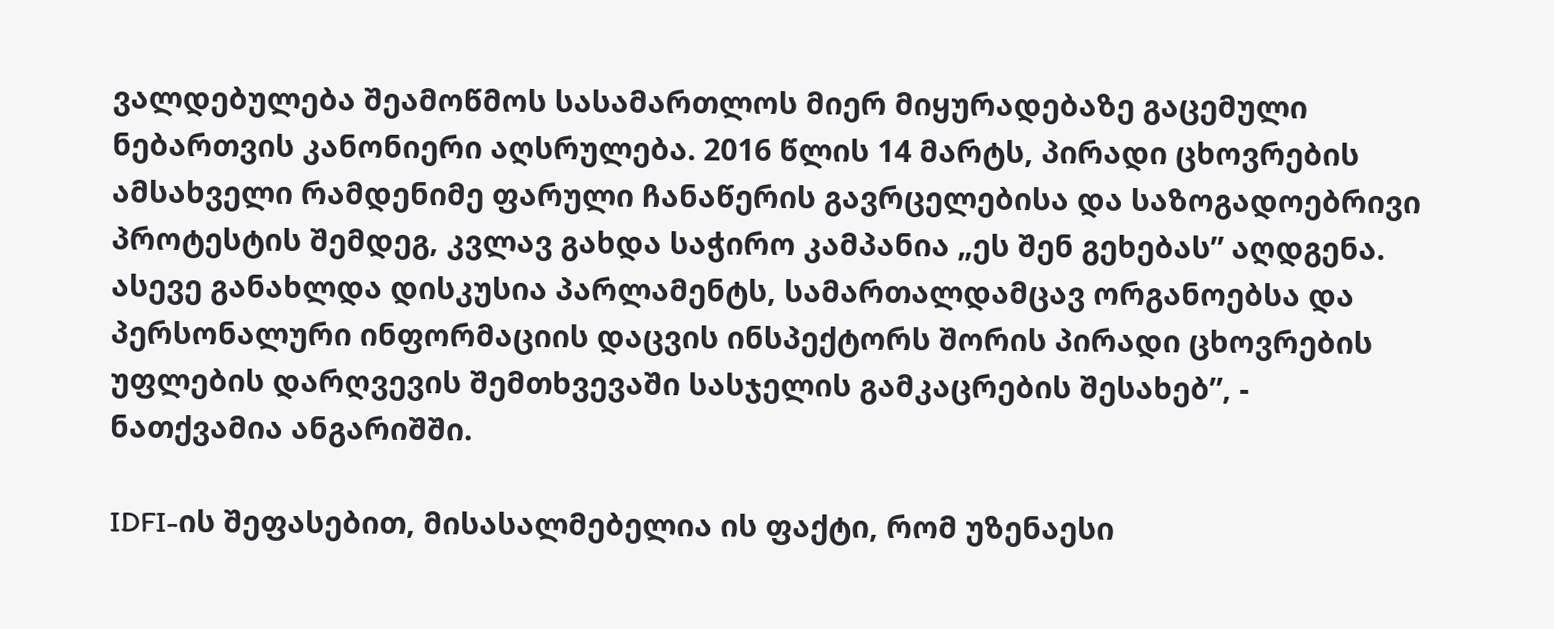ვალდებულება შეამოწმოს სასამართლოს მიერ მიყურადებაზე გაცემული ნებართვის კანონიერი აღსრულება. 2016 წლის 14 მარტს, პირადი ცხოვრების ამსახველი რამდენიმე ფარული ჩანაწერის გავრცელებისა და საზოგადოებრივი პროტესტის შემდეგ, კვლავ გახდა საჭირო კამპანია „ეს შენ გეხებას” აღდგენა. ასევე განახლდა დისკუსია პარლამენტს, სამართალდამცავ ორგანოებსა და პერსონალური ინფორმაციის დაცვის ინსპექტორს შორის პირადი ცხოვრების უფლების დარღვევის შემთხვევაში სასჯელის გამკაცრების შესახებ”, - ნათქვამია ანგარიშში.

IDFI-ის შეფასებით, მისასალმებელია ის ფაქტი, რომ უზენაესი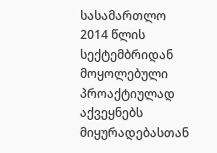სასამართლო 2014 წლის სექტემბრიდან მოყოლებული პროაქტიულად აქვეყნებს მიყურადებასთან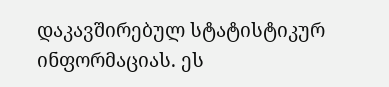დაკავშირებულ სტატისტიკურ ინფორმაციას. ეს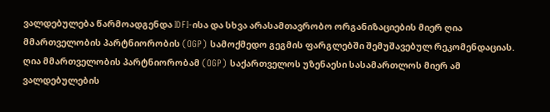ვალდებულება წარმოადგენდა IDFI-ისა და სხვა არასამთავრობო ორგანიზაციების მიერ ღია მმართველობის პარტნიორობის (OGP) სამოქმედო გეგმის ფარგლებში შემუშავებულ რეკომენდაციას. ღია მმართველობის პარტნიორობამ (OGP) საქართველოს უზენაესი სასამართლოს მიერ ამ ვალდებულების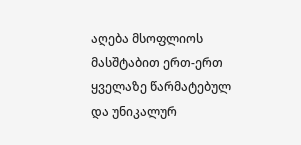აღება მსოფლიოს მასშტაბით ერთ-ერთ ყველაზე წარმატებულ და უნიკალურ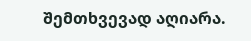შემთხვევად აღიარა.